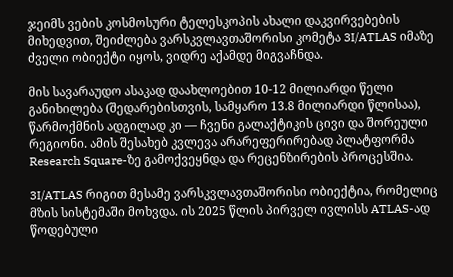ჯეიმს ვების კოსმოსური ტელესკოპის ახალი დაკვირვებების მიხედვით, შეიძლება ვარსკვლავთაშორისი კომეტა 3I/ATLAS იმაზე ძველი ობიექტი იყოს, ვიდრე აქამდე მიგვაჩნდა.

მის სავარაუდო ასაკად დაახლოებით 10-12 მილიარდი წელი განიხილება (შედარებისთვის, სამყარო 13.8 მილიარდი წლისაა), წარმოქმნის ადგილად კი — ჩვენი გალაქტიკის ცივი და შორეული რეგიონი. ამის შესახებ კვლევა არარეფერირებად პლატფორმა Research Square-ზე გამოქვეყნდა და რეცენზირების პროცესშია.

3I/ATLAS რიგით მესამე ვარსკვლავთაშორისი ობიექტია, რომელიც მზის სისტემაში მოხვდა. ის 2025 წლის პირველ ივლისს ATLAS-ად წოდებული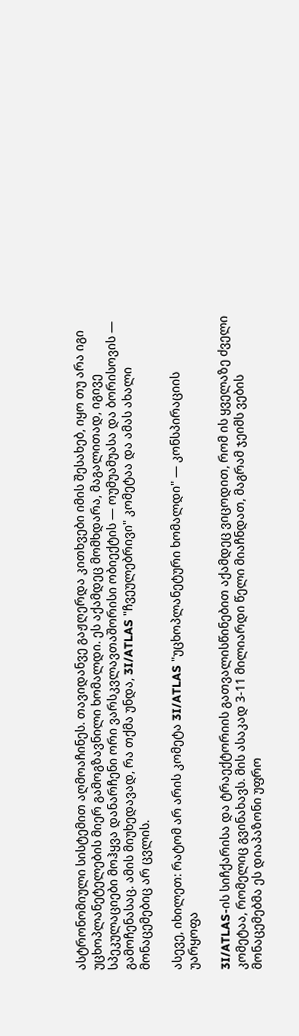ასტრონომიული სისტემით აღმოაჩინეს. თავიდანვე გაჟღერდა კითხვები იმის შესახებ, იყო თუ არა იგი უცხოპლანეტელების მიერ გამოგზავნილი ხომალდი. ეს აქამდეც მომხდარა, მაგალითად, იგივე სპეკულაციები მოჰყვა დანარჩენი ორი ვარსკვლავთაშორისი ობიექტის — ოუმუამუასა და ბორისოვის — გამოჩენასაც. ამის მიუხედავად, რა თქმა უნდა, 3I/ATLAS "ჩვეულებრივი" კომეტაა და ამას ახალი მონაცემებიც არ ცვლის.

ასევე, იხილეთ: რატომ არ არის კომეტა 3I/ATLAS "უცხოპლანეტური ხომალდი" — კონსპირაციის უარყოფა

3I/ATLAS-ის სიჩქარისა და ტრაექტორიის გათვალისწინებით აქამდეც ვიცოდით, რომ ის ყველაზე ძველი კომეტაა, რომელიც გვინახავს. მის ასაკად 3-11 მილიარდი წელი მიაჩნდათ, მაგრამ ჯეიმს ვების მონაცემებმა ეს დიაპაზონი უფრო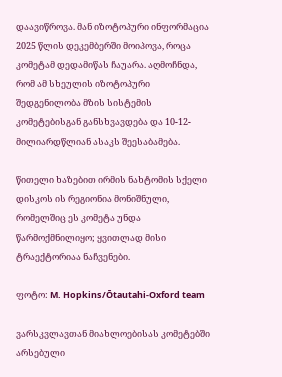დაავიწროვა. მან იზოტოპური ინფორმაცია 2025 წლის დეკემბერში მოიპოვა, როცა კომეტამ დედამიწას ჩაუარა. აღმოჩნდა, რომ ამ სხეულის იზოტოპური შედგენილობა მზის სისტემის კომეტებისგან განსხვავდება და 10-12-მილიარდწლიან ასაკს შეესაბამება.

წითელი ხაზებით ირმის ნახტომის სქელი დისკოს ის რეგიონია მონიშნული, რომელშიც ეს კომეტა უნდა წარმოქმნილიყო; ყვითლად მისი ტრაექტორიაა ნაჩვენები.

ფოტო: M. Hopkins/Ōtautahi-Oxford team

ვარსკვლავთან მიახლოებისას კომეტებში არსებული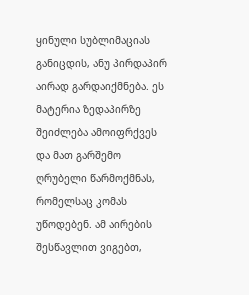ყინული სუბლიმაციას განიცდის, ანუ პირდაპირ აირად გარდაიქმნება. ეს მატერია ზედაპირზე შეიძლება ამოიფრქვეს და მათ გარშემო ღრუბელი წარმოქმნას, რომელსაც კომას უწოდებენ. ამ აირების შესწავლით ვიგებთ,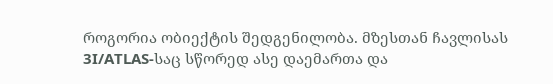როგორია ობიექტის შედგენილობა. მზესთან ჩავლისას 3I/ATLAS-საც სწორედ ასე დაემართა და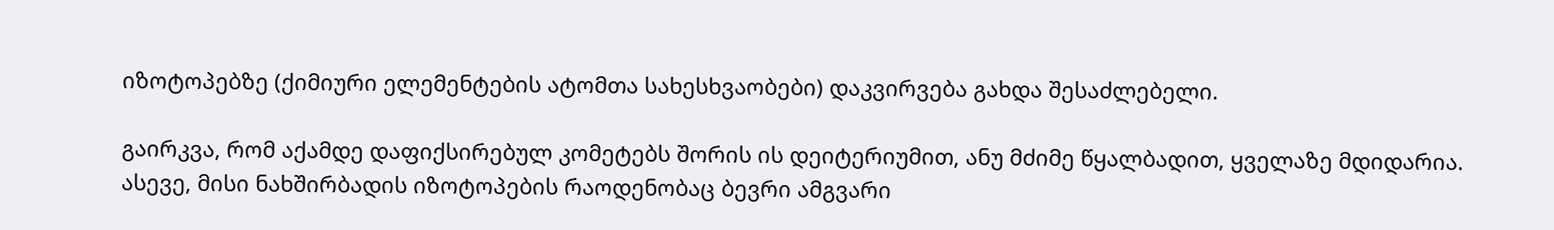იზოტოპებზე (ქიმიური ელემენტების ატომთა სახესხვაობები) დაკვირვება გახდა შესაძლებელი.

გაირკვა, რომ აქამდე დაფიქსირებულ კომეტებს შორის ის დეიტერიუმით, ანუ მძიმე წყალბადით, ყველაზე მდიდარია. ასევე, მისი ნახშირბადის იზოტოპების რაოდენობაც ბევრი ამგვარი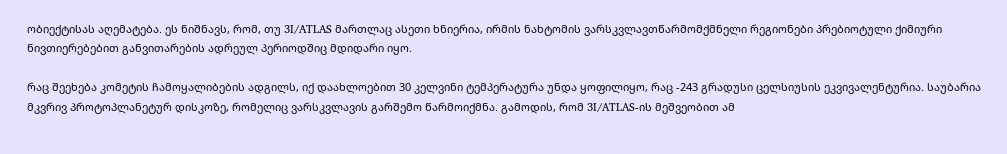ობიექტისას აღემატება. ეს ნიშნავს, რომ, თუ 3I/ATLAS მართლაც ასეთი ხნიერია, ირმის ნახტომის ვარსკვლავთწარმომქმნელი რეგიონები პრებიოტული ქიმიური ნივთიერებებით განვითარების ადრეულ პერიოდშიც მდიდარი იყო.

რაც შეეხება კომეტის ჩამოყალიბების ადგილს, იქ დაახლოებით 30 კელვინი ტემპერატურა უნდა ყოფილიყო, რაც -243 გრადუსი ცელსიუსის ეკვივალენტურია. საუბარია მკვრივ პროტოპლანეტურ დისკოზე, რომელიც ვარსკვლავის გარშემო წარმოიქმნა. გამოდის, რომ 3I/ATLAS-ის მეშვეობით ამ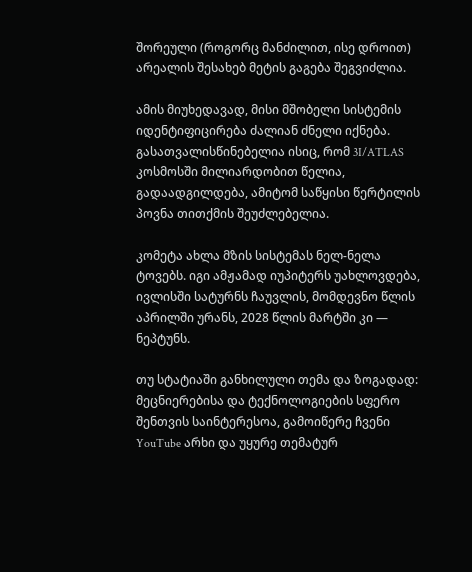შორეული (როგორც მანძილით, ისე დროით) არეალის შესახებ მეტის გაგება შეგვიძლია.

ამის მიუხედავად, მისი მშობელი სისტემის იდენტიფიცირება ძალიან ძნელი იქნება. გასათვალისწინებელია ისიც, რომ 3I/ATLAS კოსმოსში მილიარდობით წელია, გადაადგილდება, ამიტომ საწყისი წერტილის პოვნა თითქმის შეუძლებელია.

კომეტა ახლა მზის სისტემას ნელ-ნელა ტოვებს. იგი ამჟამად იუპიტერს უახლოვდება, ივლისში სატურნს ჩაუვლის, მომდევნო წლის აპრილში ურანს, 2028 წლის მარტში კი — ნეპტუნს.

თუ სტატიაში განხილული თემა და ზოგადად: მეცნიერებისა და ტექნოლოგიების სფერო შენთვის საინტერესოა, გამოიწერე ჩვენი YouTube არხი და უყურე თემატურ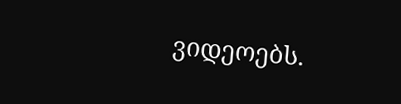ვიდეოებს.